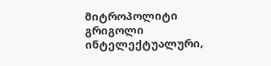მიტროპოლიტი გრიგოლი ინტელექტუალური,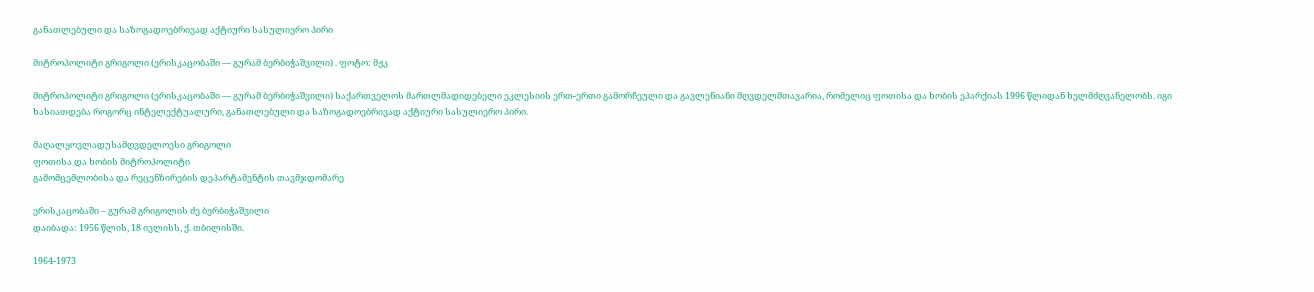განათლებული და საზოგადოებრივად აქტიური სასულიერო პირი

მიტროპოლიტი გრიგოლი (ერისკაცობაში — გურამ ბერბიჭაშვილი) . ფოტო: მჟკ

მიტროპოლიტი გრიგოლი (ერისკაცობაში — გურამ ბერბიჭაშვილი) საქართველოს მართლმადიდებელი ეკლესიის ერთ-ერთი გამორჩეული და გავლენიანი მღვდელმთავარია, რომელიც ფოთისა და ხობის ეპარქიას 1996 წლიდან ხელმძღვანელობს. იგი ხასიათდება როგორც ინტელექტუალური, განათლებული და საზოგადოებრივად აქტიური სასულიერო პირი.

მაღალყოვლადუსამღვდელოესი გრიგოლი
ფოთისა და ხობის მიტროპოლიტი
გამომცემლობისა და რეცენზირების დეპარტამენტის თავმჯდომარე

ერისკაცობაში – გურამ გრიგოლის ძე ბერბიჭაშვილი
დაიბადა: 1956 წლის, 18 ივლისს, ქ. თბილისში.

1964-1973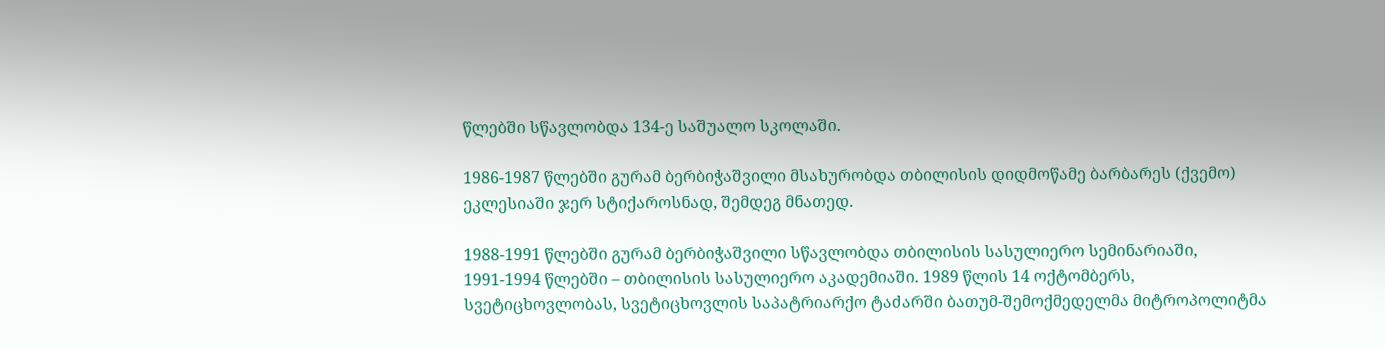წლებში სწავლობდა 134-ე საშუალო სკოლაში.

1986-1987 წლებში გურამ ბერბიჭაშვილი მსახურობდა თბილისის დიდმოწამე ბარბარეს (ქვემო) ეკლესიაში ჯერ სტიქაროსნად, შემდეგ მნათედ.

1988-1991 წლებში გურამ ბერბიჭაშვილი სწავლობდა თბილისის სასულიერო სემინარიაში, 1991-1994 წლებში – თბილისის სასულიერო აკადემიაში. 1989 წლის 14 ოქტომბერს, სვეტიცხოვლობას, სვეტიცხოვლის საპატრიარქო ტაძარში ბათუმ-შემოქმედელმა მიტროპოლიტმა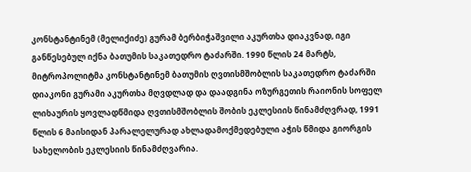კონსტანტინემ (მელიქიძე) გურამ ბერბიჭაშვილი აკურთხა დიაკვნად, იგი განწესებულ იქნა ბათუმის საკათედრო ტაძარში. 1990 წლის 24 მარტს, მიტროპოლიტმა კონსტანტინემ ბათუმის ღვთისმშობლის საკათედრო ტაძარში დიაკონი გურამი აკურთხა მღვდლად და დაადგინა ოზურგეთის რაიონის სოფელ ლიხაურის ყოვლადწმიდა ღვთისმშობლის შობის ეკლესიის წინამძღვრად, 1991 წლის 6 მაისიდან პარალელურად ახლადამოქმედებული აჭის წმიდა გიორგის სახელობის ეკლესიის წინამძღვარია.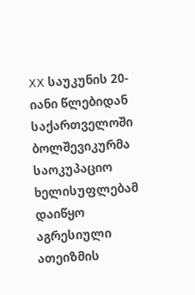XX საუკუნის 20-იანი წლებიდან საქართველოში ბოლშევიკურმა საოკუპაციო ხელისუფლებამ დაიწყო აგრესიული ათეიზმის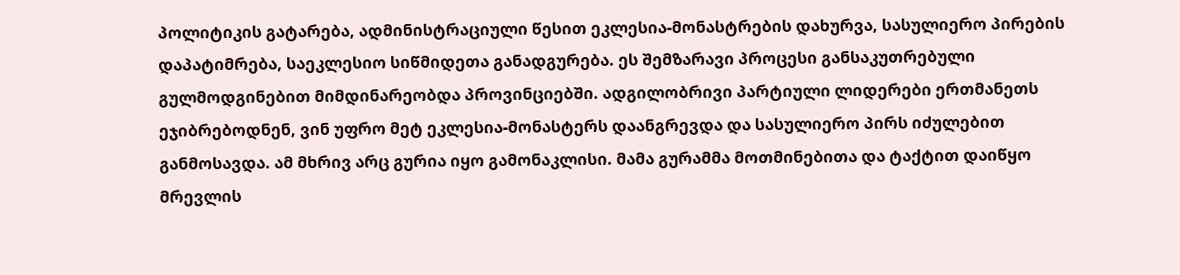პოლიტიკის გატარება, ადმინისტრაციული წესით ეკლესია-მონასტრების დახურვა, სასულიერო პირების დაპატიმრება, საეკლესიო სიწმიდეთა განადგურება. ეს შემზარავი პროცესი განსაკუთრებული გულმოდგინებით მიმდინარეობდა პროვინციებში. ადგილობრივი პარტიული ლიდერები ერთმანეთს ეჯიბრებოდნენ, ვინ უფრო მეტ ეკლესია-მონასტერს დაანგრევდა და სასულიერო პირს იძულებით განმოსავდა. ამ მხრივ არც გურია იყო გამონაკლისი. მამა გურამმა მოთმინებითა და ტაქტით დაიწყო მრევლის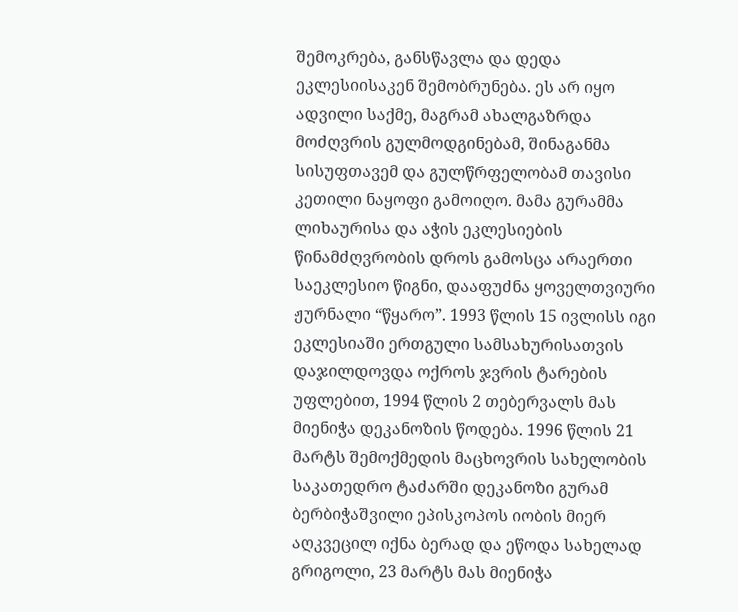შემოკრება, განსწავლა და დედა ეკლესიისაკენ შემობრუნება. ეს არ იყო ადვილი საქმე, მაგრამ ახალგაზრდა მოძღვრის გულმოდგინებამ, შინაგანმა სისუფთავემ და გულწრფელობამ თავისი კეთილი ნაყოფი გამოიღო. მამა გურამმა ლიხაურისა და აჭის ეკლესიების წინამძღვრობის დროს გამოსცა არაერთი საეკლესიო წიგნი, დააფუძნა ყოველთვიური ჟურნალი “წყარო”. 1993 წლის 15 ივლისს იგი ეკლესიაში ერთგული სამსახურისათვის დაჯილდოვდა ოქროს ჯვრის ტარების უფლებით, 1994 წლის 2 თებერვალს მას მიენიჭა დეკანოზის წოდება. 1996 წლის 21 მარტს შემოქმედის მაცხოვრის სახელობის საკათედრო ტაძარში დეკანოზი გურამ ბერბიჭაშვილი ეპისკოპოს იობის მიერ აღკვეცილ იქნა ბერად და ეწოდა სახელად გრიგოლი, 23 მარტს მას მიენიჭა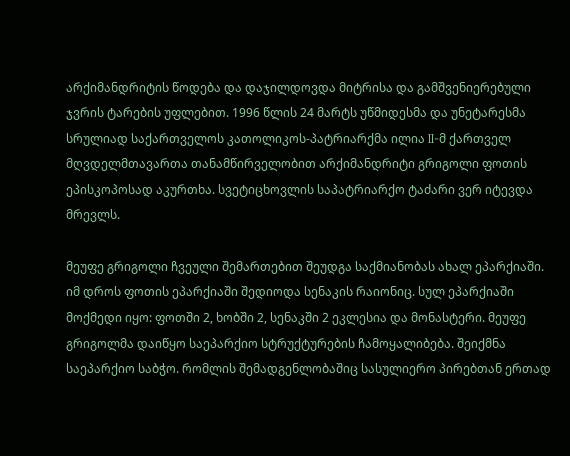არქიმანდრიტის წოდება და დაჯილდოვდა მიტრისა და გამშვენიერებული ჯვრის ტარების უფლებით. 1996 წლის 24 მარტს უწმიდესმა და უნეტარესმა სრულიად საქართველოს კათოლიკოს-პატრიარქმა ილია II-მ ქართველ მღვდელმთავართა თანამწირველობით არქიმანდრიტი გრიგოლი ფოთის ეპისკოპოსად აკურთხა. სვეტიცხოვლის საპატრიარქო ტაძარი ვერ იტევდა მრევლს.

მეუფე გრიგოლი ჩვეული შემართებით შეუდგა საქმიანობას ახალ ეპარქიაში. იმ დროს ფოთის ეპარქიაში შედიოდა სენაკის რაიონიც. სულ ეპარქიაში მოქმედი იყო: ფოთში 2, ხობში 2, სენაკში 2 ეკლესია და მონასტერი. მეუფე გრიგოლმა დაიწყო საეპარქიო სტრუქტურების ჩამოყალიბება. შეიქმნა საეპარქიო საბჭო. რომლის შემადგენლობაშიც სასულიერო პირებთან ერთად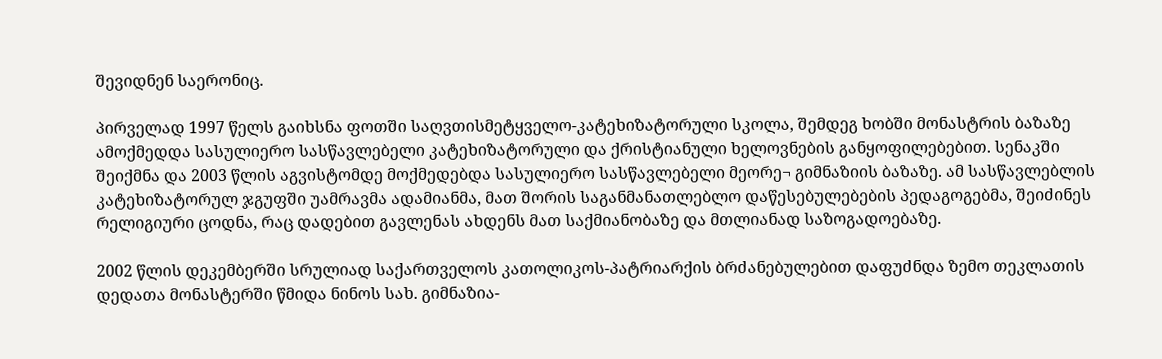შევიდნენ საერონიც.

პირველად 1997 წელს გაიხსნა ფოთში საღვთისმეტყველო-კატეხიზატორული სკოლა, შემდეგ ხობში მონასტრის ბაზაზე ამოქმედდა სასულიერო სასწავლებელი კატეხიზატორული და ქრისტიანული ხელოვნების განყოფილებებით. სენაკში შეიქმნა და 2003 წლის აგვისტომდე მოქმედებდა სასულიერო სასწავლებელი მეორე¬ გიმნაზიის ბაზაზე. ამ სასწავლებლის კატეხიზატორულ ჯგუფში უამრავმა ადამიანმა, მათ შორის საგანმანათლებლო დაწესებულებების პედაგოგებმა, შეიძინეს რელიგიური ცოდნა, რაც დადებით გავლენას ახდენს მათ საქმიანობაზე და მთლიანად საზოგადოებაზე.

2002 წლის დეკემბერში სრულიად საქართველოს კათოლიკოს-პატრიარქის ბრძანებულებით დაფუძნდა ზემო თეკლათის დედათა მონასტერში წმიდა ნინოს სახ. გიმნაზია-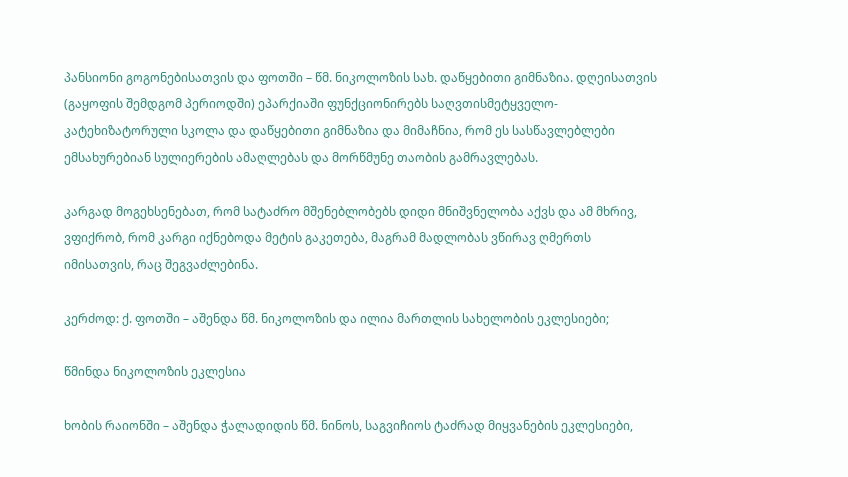პანსიონი გოგონებისათვის და ფოთში – წმ. ნიკოლოზის სახ. დაწყებითი გიმნაზია. დღეისათვის (გაყოფის შემდგომ პერიოდში) ეპარქიაში ფუნქციონირებს საღვთისმეტყველო-კატეხიზატორული სკოლა და დაწყებითი გიმნაზია და მიმაჩნია, რომ ეს სასწავლებლები ემსახურებიან სულიერების ამაღლებას და მორწმუნე თაობის გამრავლებას.

კარგად მოგეხსენებათ, რომ სატაძრო მშენებლობებს დიდი მნიშვნელობა აქვს და ამ მხრივ, ვფიქრობ, რომ კარგი იქნებოდა მეტის გაკეთება, მაგრამ მადლობას ვწირავ ღმერთს იმისათვის, რაც შეგვაძლებინა.

კერძოდ: ქ. ფოთში – აშენდა წმ. ნიკოლოზის და ილია მართლის სახელობის ეკლესიები;

წმინდა ნიკოლოზის ეკლესია

ხობის რაიონში – აშენდა ჭალადიდის წმ. ნინოს, საგვიჩიოს ტაძრად მიყვანების ეკლესიები,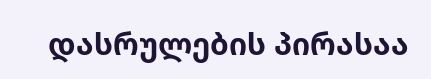დასრულების პირასაა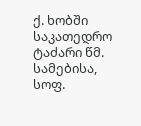ქ. ხობში საკათედრო ტაძარი წმ. სამებისა, სოფ.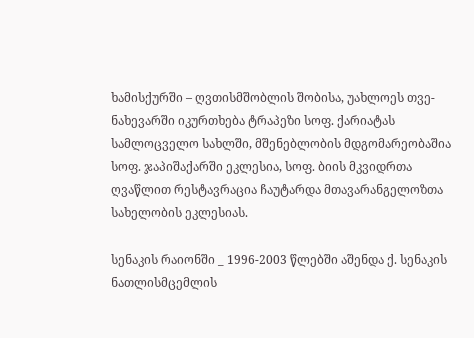ხამისქურში – ღვთისმშობლის შობისა, უახლოეს თვე-ნახევარში იკურთხება ტრაპეზი სოფ. ქარიატას სამლოცველო სახლში, მშენებლობის მდგომარეობაშია სოფ. ჯაპიშაქარში ეკლესია, სოფ. ბიის მკვიდრთა ღვაწლით რესტავრაცია ჩაუტარდა მთავარანგელოზთა სახელობის ეკლესიას.

სენაკის რაიონში _ 1996-2003 წლებში აშენდა ქ. სენაკის ნათლისმცემლის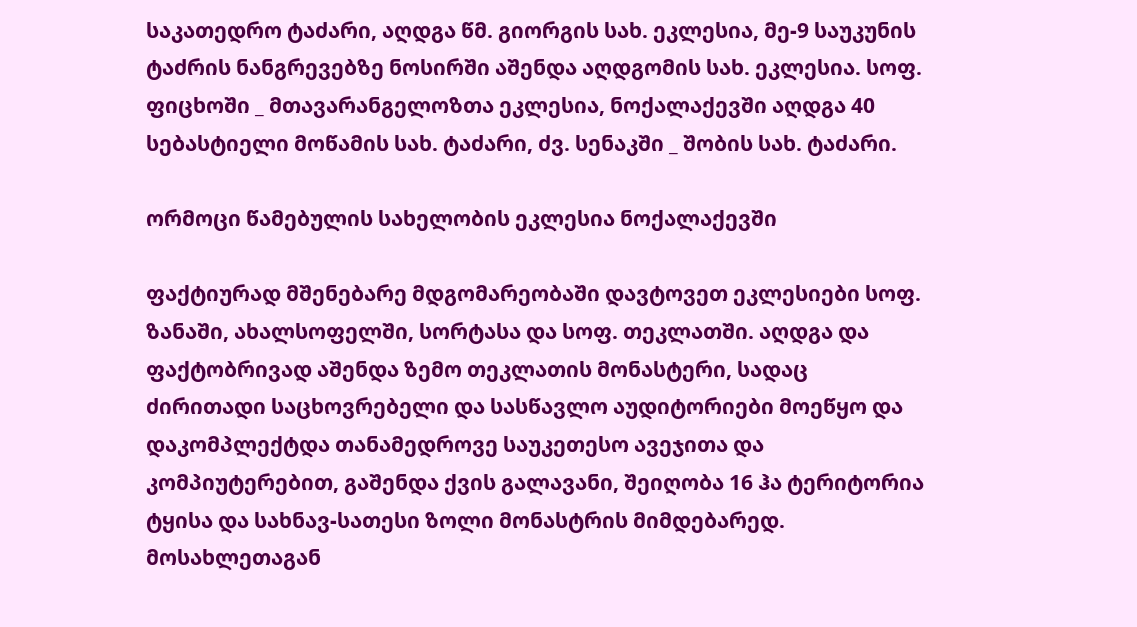საკათედრო ტაძარი, აღდგა წმ. გიორგის სახ. ეკლესია, მე-9 საუკუნის ტაძრის ნანგრევებზე ნოსირში აშენდა აღდგომის სახ. ეკლესია. სოფ. ფიცხოში _ მთავარანგელოზთა ეკლესია, ნოქალაქევში აღდგა 40 სებასტიელი მოწამის სახ. ტაძარი, ძვ. სენაკში _ შობის სახ. ტაძარი.

ორმოცი წამებულის სახელობის ეკლესია ნოქალაქევში

ფაქტიურად მშენებარე მდგომარეობაში დავტოვეთ ეკლესიები სოფ. ზანაში, ახალსოფელში, სორტასა და სოფ. თეკლათში. აღდგა და ფაქტობრივად აშენდა ზემო თეკლათის მონასტერი, სადაც ძირითადი საცხოვრებელი და სასწავლო აუდიტორიები მოეწყო და დაკომპლექტდა თანამედროვე საუკეთესო ავეჯითა და კომპიუტერებით, გაშენდა ქვის გალავანი, შეიღობა 16 ჰა ტერიტორია ტყისა და სახნავ-სათესი ზოლი მონასტრის მიმდებარედ. მოსახლეთაგან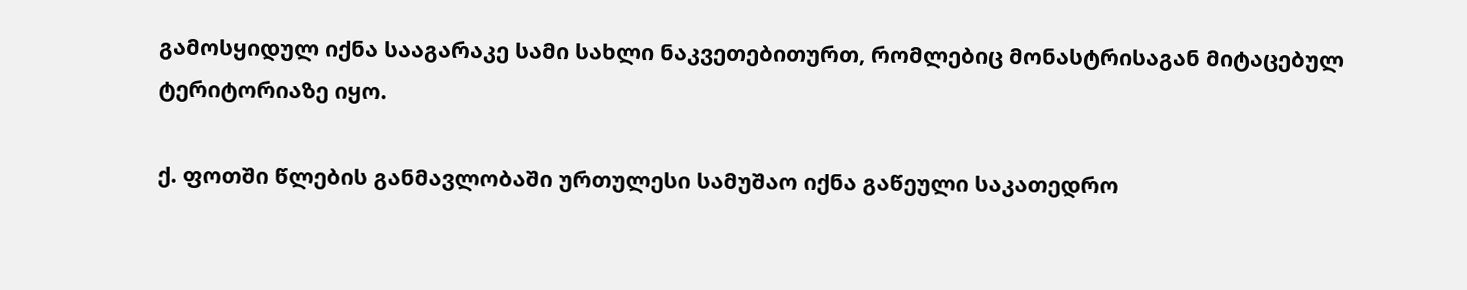გამოსყიდულ იქნა სააგარაკე სამი სახლი ნაკვეთებითურთ, რომლებიც მონასტრისაგან მიტაცებულ ტერიტორიაზე იყო.

ქ. ფოთში წლების განმავლობაში ურთულესი სამუშაო იქნა გაწეული საკათედრო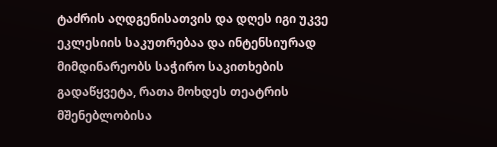ტაძრის აღდგენისათვის და დღეს იგი უკვე ეკლესიის საკუთრებაა და ინტენსიურად მიმდინარეობს საჭირო საკითხების გადაწყვეტა, რათა მოხდეს თეატრის მშენებლობისა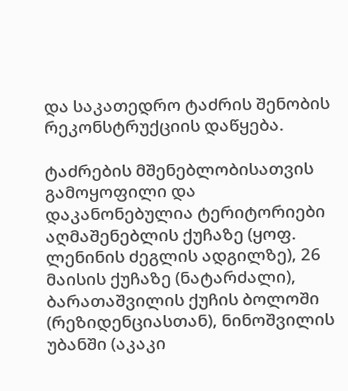და საკათედრო ტაძრის შენობის რეკონსტრუქციის დაწყება.

ტაძრების მშენებლობისათვის გამოყოფილი და დაკანონებულია ტერიტორიები აღმაშენებლის ქუჩაზე (ყოფ. ლენინის ძეგლის ადგილზე), 26 მაისის ქუჩაზე (ნატარძალი), ბარათაშვილის ქუჩის ბოლოში (რეზიდენციასთან), ნინოშვილის უბანში (აკაკი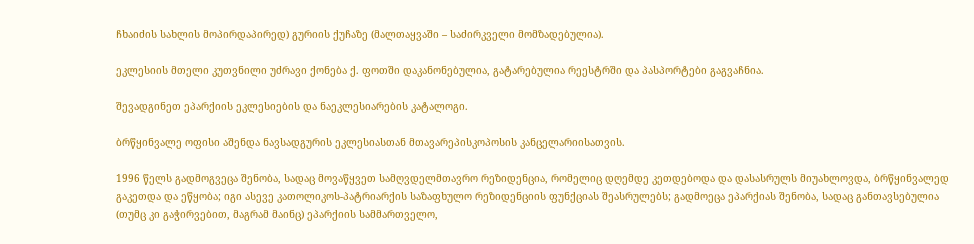ჩხაიძის სახლის მოპირდაპირედ) გურიის ქუჩაზე (მალთაყვაში – საძირკველი მომზადებულია).

ეკლესიის მთელი კუთვნილი უძრავი ქონება ქ. ფოთში დაკანონებულია, გატარებულია რეესტრში და პასპორტები გაგვაჩნია.

შევადგინეთ ეპარქიის ეკლესიების და ნაეკლესიარების კატალოგი.

ბრწყინვალე ოფისი აშენდა ნავსადგურის ეკლესიასთან მთავარეპისკოპოსის კანცელარიისათვის.

1996 წელს გადმოგვეცა შენობა, სადაც მოვაწყვეთ სამღვდელმთავრო რეზიდენცია, რომელიც დღემდე კეთდებოდა და დასასრულს მიუახლოვდა, ბრწყინვალედ გაკეთდა და ეწყობა; იგი ასევე კათოლიკოს-პატრიარქის საზაფხულო რეზიდენციის ფუნქციას შეასრულებს; გადმოეცა ეპარქიას შენობა, სადაც განთავსებულია (თუმც კი გაჭირვებით, მაგრამ მაინც) ეპარქიის სამმართველო,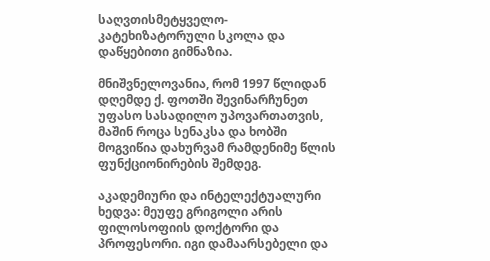საღვთისმეტყველო-კატეხიზატორული სკოლა და დაწყებითი გიმნაზია.

მნიშვნელოვანია, რომ 1997 წლიდან დღემდე ქ. ფოთში შევინარჩუნეთ უფასო სასადილო უპოვართათვის, მაშინ როცა სენაკსა და ხობში მოგვიწია დახურვამ რამდენიმე წლის ფუნქციონირების შემდეგ.

აკადემიური და ინტელექტუალური ხედვა: მეუფე გრიგოლი არის ფილოსოფიის დოქტორი და პროფესორი. იგი დამაარსებელი და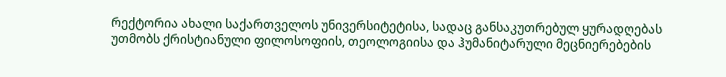რექტორია ახალი საქართველოს უნივერსიტეტისა, სადაც განსაკუთრებულ ყურადღებას უთმობს ქრისტიანული ფილოსოფიის, თეოლოგიისა და ჰუმანიტარული მეცნიერებების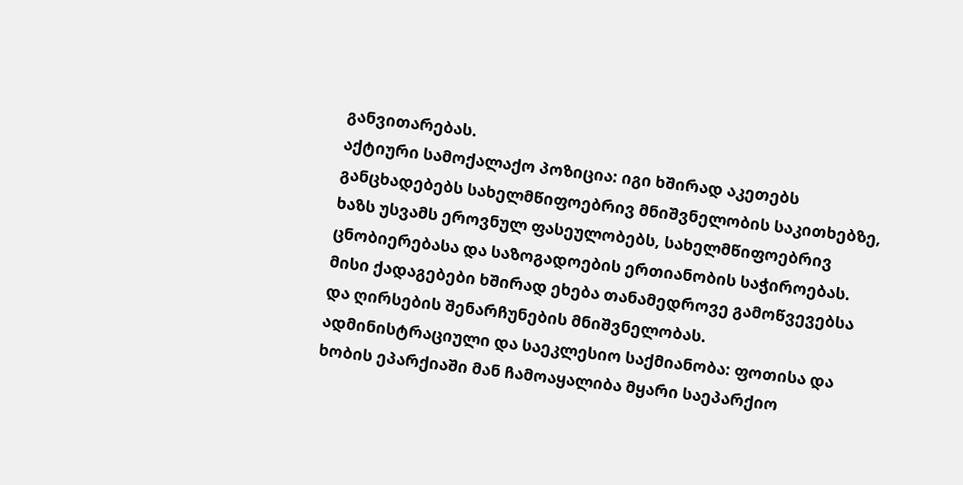განვითარებას.
აქტიური სამოქალაქო პოზიცია: იგი ხშირად აკეთებს განცხადებებს სახელმწიფოებრივ მნიშვნელობის საკითხებზე, ხაზს უსვამს ეროვნულ ფასეულობებს, სახელმწიფოებრივ ცნობიერებასა და საზოგადოების ერთიანობის საჭიროებას. მისი ქადაგებები ხშირად ეხება თანამედროვე გამოწვევებსა და ღირსების შენარჩუნების მნიშვნელობას.
ადმინისტრაციული და საეკლესიო საქმიანობა: ფოთისა და ხობის ეპარქიაში მან ჩამოაყალიბა მყარი საეპარქიო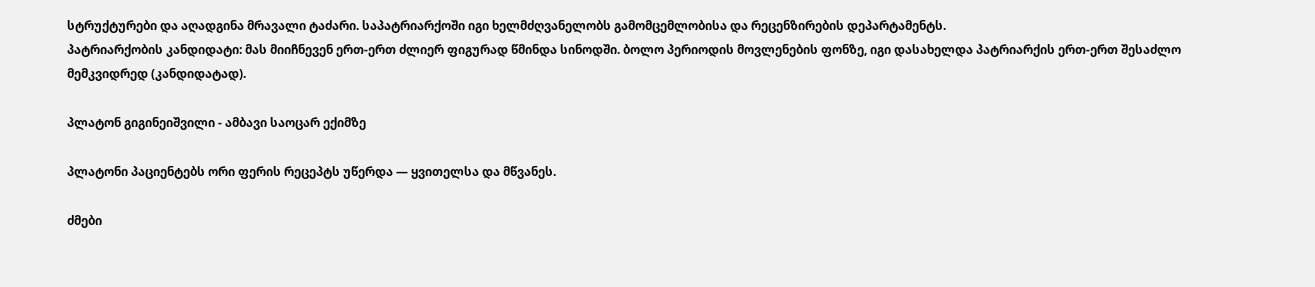სტრუქტურები და აღადგინა მრავალი ტაძარი. საპატრიარქოში იგი ხელმძღვანელობს გამომცემლობისა და რეცენზირების დეპარტამენტს.
პატრიარქობის კანდიდატი: მას მიიჩნევენ ერთ-ერთ ძლიერ ფიგურად წმინდა სინოდში. ბოლო პერიოდის მოვლენების ფონზე, იგი დასახელდა პატრიარქის ერთ-ერთ შესაძლო მემკვიდრედ (კანდიდატად).

პლატონ გიგინეიშვილი - ამბავი საოცარ ექიმზე

პლატონი პაციენტებს ორი ფერის რეცეპტს უწერდა — ყვითელსა და მწვანეს.

ძმები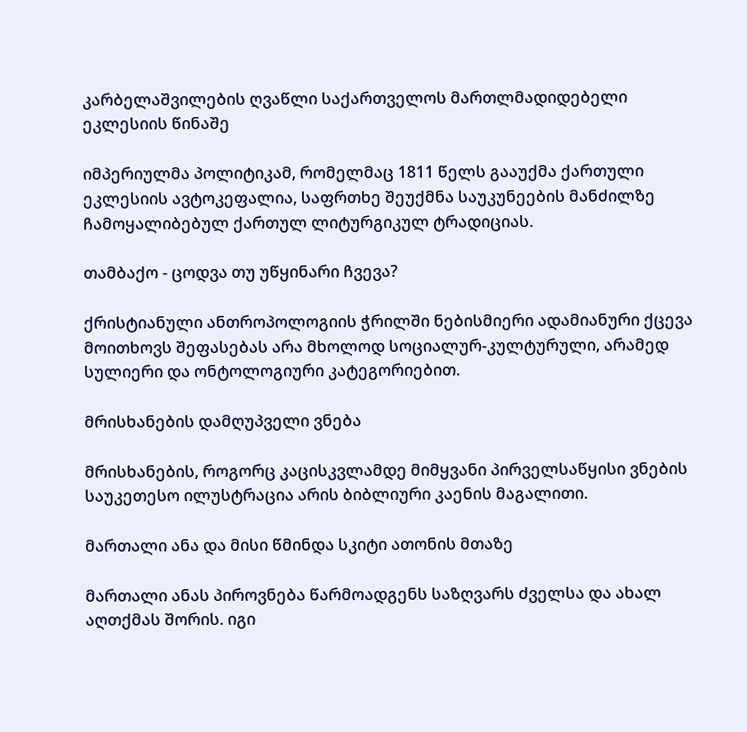კარბელაშვილების ღვაწლი საქართველოს მართლმადიდებელი ეკლესიის წინაშე

იმპერიულმა პოლიტიკამ, რომელმაც 1811 წელს გააუქმა ქართული ეკლესიის ავტოკეფალია, საფრთხე შეუქმნა საუკუნეების მანძილზე ჩამოყალიბებულ ქართულ ლიტურგიკულ ტრადიციას.

თამბაქო - ცოდვა თუ უწყინარი ჩვევა?

ქრისტიანული ანთროპოლოგიის ჭრილში ნებისმიერი ადამიანური ქცევა მოითხოვს შეფასებას არა მხოლოდ სოციალურ-კულტურული, არამედ სულიერი და ონტოლოგიური კატეგორიებით.

მრისხანების დამღუპველი ვნება

მრისხანების, როგორც კაცისკვლამდე მიმყვანი პირველსაწყისი ვნების საუკეთესო ილუსტრაცია არის ბიბლიური კაენის მაგალითი.

მართალი ანა და მისი წმინდა სკიტი ათონის მთაზე

მართალი ანას პიროვნება წარმოადგენს საზღვარს ძველსა და ახალ აღთქმას შორის. იგი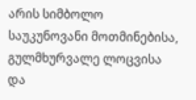არის სიმბოლო საუკუნოვანი მოთმინებისა, გულმხურვალე ლოცვისა და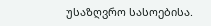უსაზღვრო სასოებისა.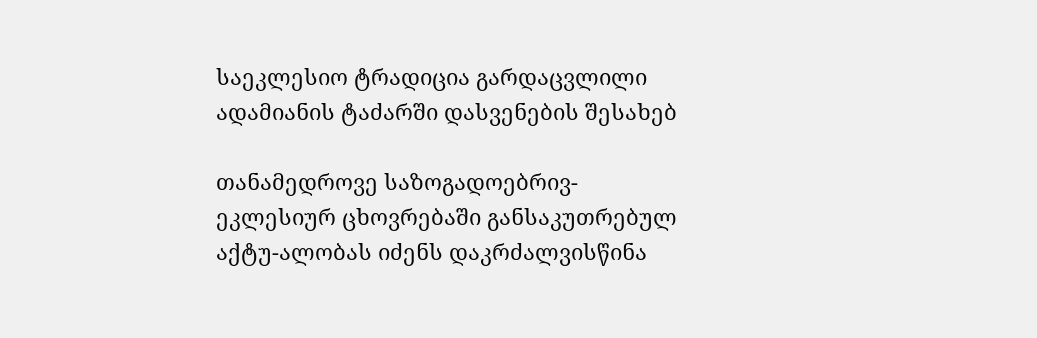საეკლესიო ტრადიცია გარდაცვლილი ადამიანის ტაძარში დასვენების შესახებ

თანამედროვე საზოგადოებრივ-ეკლესიურ ცხოვრებაში განსაკუთრებულ აქტუ-ალობას იძენს დაკრძალვისწინა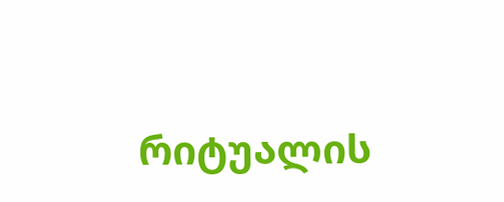რიტუალის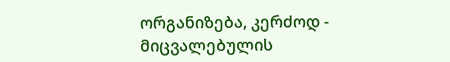ორგანიზება, კერძოდ - მიცვალებულის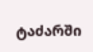ტაძარში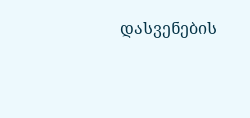დასვენების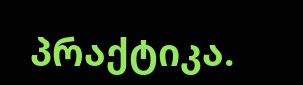პრაქტიკა.